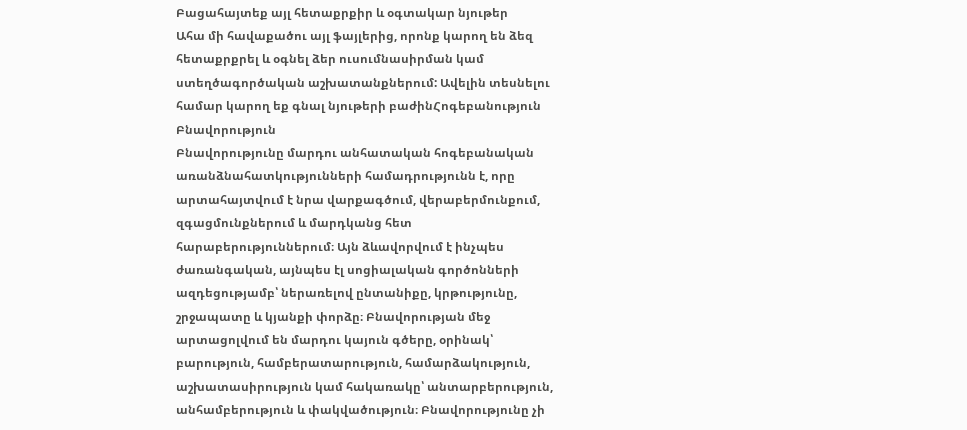Բացահայտեք այլ հետաքրքիր և օգտակար նյութեր
Ահա մի հավաքածու այլ ֆայլերից, որոնք կարող են ձեզ հետաքրքրել և օգնել ձեր ուսումնասիրման կամ ստեղծագործական աշխատանքներում: Ավելին տեսնելու համար կարող եք գնալ նյութերի բաժինՀոգեբանություն
Բնավորություն
Բնավորությունը մարդու անհատական հոգեբանական առանձնահատկությունների համադրությունն է, որը արտահայտվում է նրա վարքագծում, վերաբերմունքում, զգացմունքներում և մարդկանց հետ հարաբերություններում։ Այն ձևավորվում է ինչպես ժառանգական, այնպես էլ սոցիալական գործոնների ազդեցությամբ՝ ներառելով ընտանիքը, կրթությունը, շրջապատը և կյանքի փորձը։ Բնավորության մեջ արտացոլվում են մարդու կայուն գծերը, օրինակ՝ բարություն, համբերատարություն, համարձակություն, աշխատասիրություն կամ հակառակը՝ անտարբերություն, անհամբերություն և փակվածություն։ Բնավորությունը չի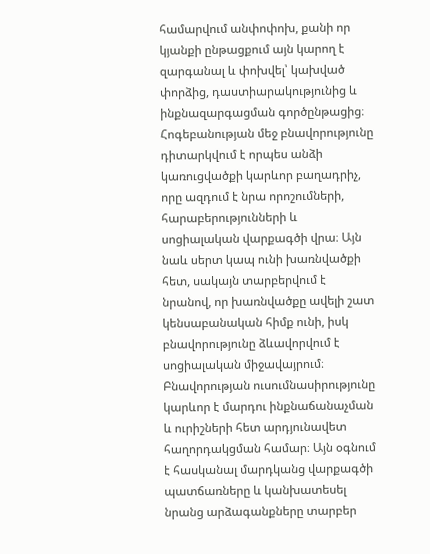համարվում անփոփոխ, քանի որ կյանքի ընթացքում այն կարող է զարգանալ և փոխվել՝ կախված փորձից, դաստիարակությունից և ինքնազարգացման գործընթացից։ Հոգեբանության մեջ բնավորությունը դիտարկվում է որպես անձի կառուցվածքի կարևոր բաղադրիչ, որը ազդում է նրա որոշումների, հարաբերությունների և սոցիալական վարքագծի վրա։ Այն նաև սերտ կապ ունի խառնվածքի հետ, սակայն տարբերվում է նրանով, որ խառնվածքը ավելի շատ կենսաբանական հիմք ունի, իսկ բնավորությունը ձևավորվում է սոցիալական միջավայրում։ Բնավորության ուսումնասիրությունը կարևոր է մարդու ինքնաճանաչման և ուրիշների հետ արդյունավետ հաղորդակցման համար։ Այն օգնում է հասկանալ մարդկանց վարքագծի պատճառները և կանխատեսել նրանց արձագանքները տարբեր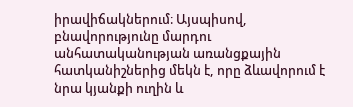իրավիճակներում։ Այսպիսով, բնավորությունը մարդու անհատականության առանցքային հատկանիշներից մեկն է, որը ձևավորում է նրա կյանքի ուղին և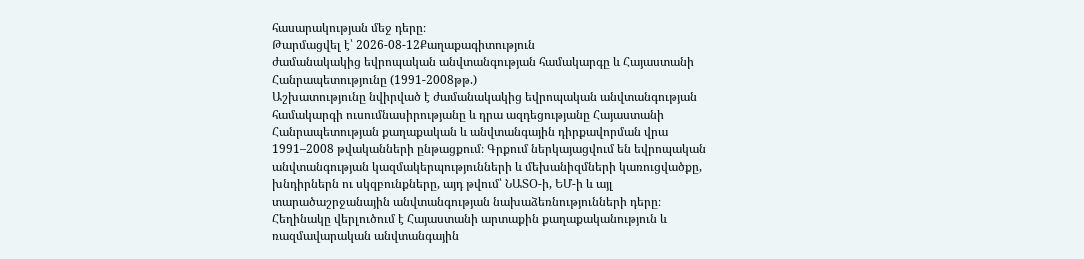հասարակության մեջ դերը։
Թարմացվել է՝ 2026-08-12Քաղաքագիտություն
ժամանակակից եվրոպական անվտանգության համակարգը և Հայաստանի Հանրապետությունը (1991-2008թթ.)
Աշխատությունը նվիրված է ժամանակակից եվրոպական անվտանգության համակարգի ուսումնասիրությանը և դրա ազդեցությանը Հայաստանի Հանրապետության քաղաքական և անվտանգային դիրքավորման վրա 1991–2008 թվականների ընթացքում։ Գրքում ներկայացվում են եվրոպական անվտանգության կազմակերպությունների և մեխանիզմների կառուցվածքը, խնդիրներն ու սկզբունքները, այդ թվում՝ ՆԱՏՕ-ի, ԵՄ-ի և այլ տարածաշրջանային անվտանգության նախաձեռնությունների դերը։ Հեղինակը վերլուծում է Հայաստանի արտաքին քաղաքականություն և ռազմավարական անվտանգային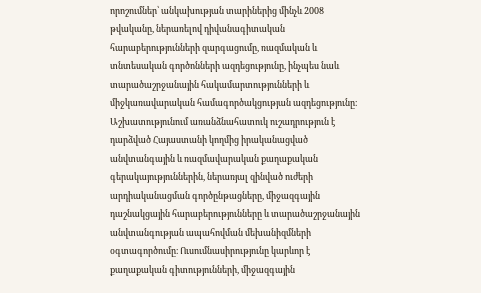որոշումներ՝ անկախության տարիներից մինչև 2008 թվականը, ներառելով դիվանագիտական հարաբերությունների զարգացումը, ռազմական և տնտեսական գործոնների ազդեցությունը, ինչպես նաև տարածաշրջանային հակամարտությունների և միջկառավարական համագործակցության ազդեցությունը։ Աշխատությունում առանձնահատուկ ուշադրություն է դարձված Հայաստանի կողմից իրականացված անվտանգային և ռազմավարական քաղաքական գերակայություններին, ներառյալ զինված ուժերի արդիականացման գործընթացները, միջազգային դաշնակցային հարաբերությունները և տարածաշրջանային անվտանգության ապահովման մեխանիզմների օգտագործումը։ Ուսումնասիրությունը կարևոր է քաղաքական գիտությունների, միջազգային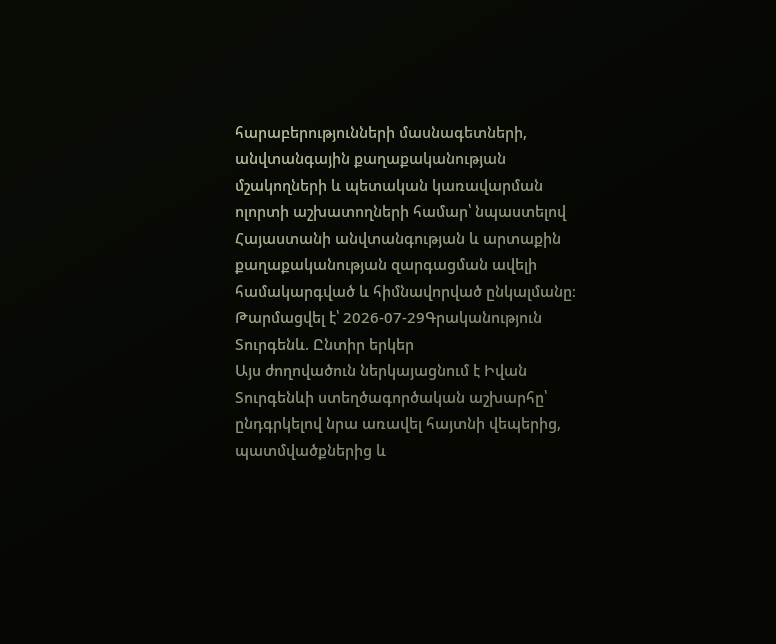հարաբերությունների մասնագետների, անվտանգային քաղաքականության մշակողների և պետական կառավարման ոլորտի աշխատողների համար՝ նպաստելով Հայաստանի անվտանգության և արտաքին քաղաքականության զարգացման ավելի համակարգված և հիմնավորված ընկալմանը։
Թարմացվել է՝ 2026-07-29Գրականություն
Տուրգենև. Ընտիր երկեր
Այս ժողովածուն ներկայացնում է Իվան Տուրգենևի ստեղծագործական աշխարհը՝ ընդգրկելով նրա առավել հայտնի վեպերից, պատմվածքներից և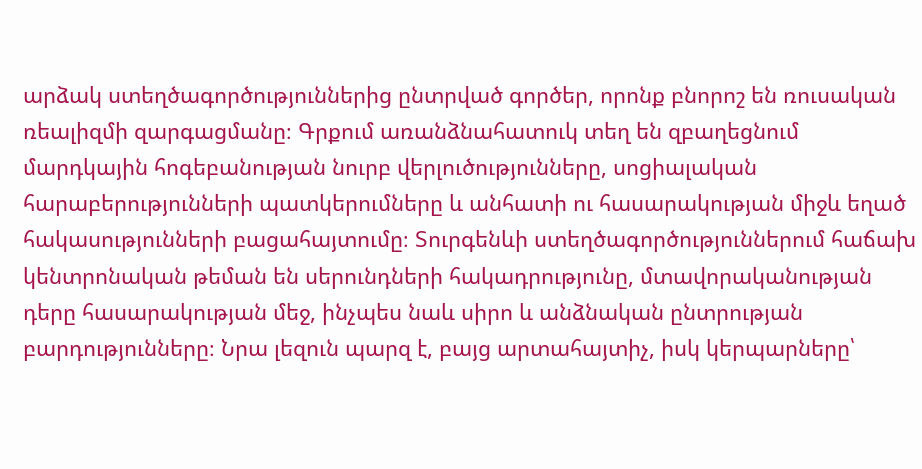արձակ ստեղծագործություններից ընտրված գործեր, որոնք բնորոշ են ռուսական ռեալիզմի զարգացմանը։ Գրքում առանձնահատուկ տեղ են զբաղեցնում մարդկային հոգեբանության նուրբ վերլուծությունները, սոցիալական հարաբերությունների պատկերումները և անհատի ու հասարակության միջև եղած հակասությունների բացահայտումը։ Տուրգենևի ստեղծագործություններում հաճախ կենտրոնական թեման են սերունդների հակադրությունը, մտավորականության դերը հասարակության մեջ, ինչպես նաև սիրո և անձնական ընտրության բարդությունները։ Նրա լեզուն պարզ է, բայց արտահայտիչ, իսկ կերպարները՝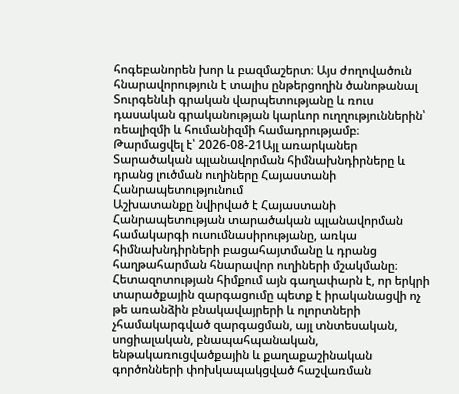հոգեբանորեն խոր և բազմաշերտ։ Այս ժողովածուն հնարավորություն է տալիս ընթերցողին ծանոթանալ Տուրգենևի գրական վարպետությանը և ռուս դասական գրականության կարևոր ուղղություններին՝ ռեալիզմի և հումանիզմի համադրությամբ։
Թարմացվել է՝ 2026-08-21Այլ առարկաներ
Տարածական պլանավորման հիմնախնդիրները և դրանց լուծման ուղիները Հայաստանի Հանրապետությունում
Աշխատանքը նվիրված է Հայաստանի Հանրապետության տարածական պլանավորման համակարգի ուսումնասիրությանը, առկա հիմնախնդիրների բացահայտմանը և դրանց հաղթահարման հնարավոր ուղիների մշակմանը։ Հետազոտության հիմքում այն գաղափարն է, որ երկրի տարածքային զարգացումը պետք է իրականացվի ոչ թե առանձին բնակավայրերի և ոլորտների չհամակարգված զարգացման, այլ տնտեսական, սոցիալական, բնապահպանական, ենթակառուցվածքային և քաղաքաշինական գործոնների փոխկապակցված հաշվառման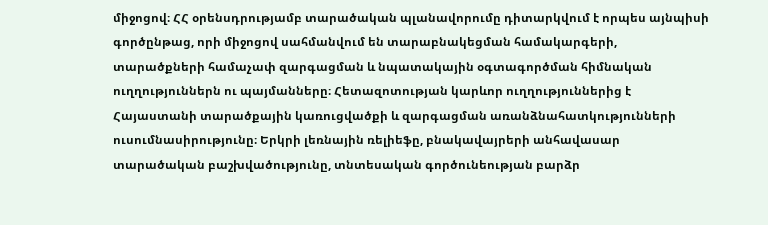միջոցով։ ՀՀ օրենսդրությամբ տարածական պլանավորումը դիտարկվում է որպես այնպիսի գործընթաց, որի միջոցով սահմանվում են տարաբնակեցման համակարգերի, տարածքների համաչափ զարգացման և նպատակային օգտագործման հիմնական ուղղություններն ու պայմանները։ Հետազոտության կարևոր ուղղություններից է Հայաստանի տարածքային կառուցվածքի և զարգացման առանձնահատկությունների ուսումնասիրությունը։ Երկրի լեռնային ռելիեֆը, բնակավայրերի անհավասար տարածական բաշխվածությունը, տնտեսական գործունեության բարձր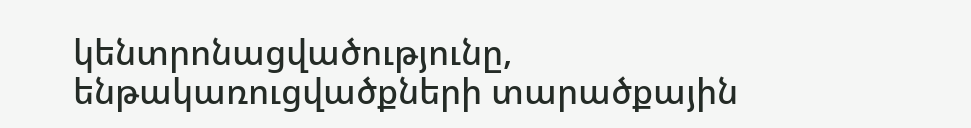կենտրոնացվածությունը, ենթակառուցվածքների տարածքային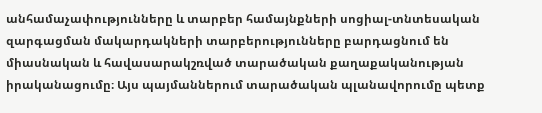անհամաչափությունները և տարբեր համայնքների սոցիալ-տնտեսական զարգացման մակարդակների տարբերությունները բարդացնում են միասնական և հավասարակշռված տարածական քաղաքականության իրականացումը։ Այս պայմաններում տարածական պլանավորումը պետք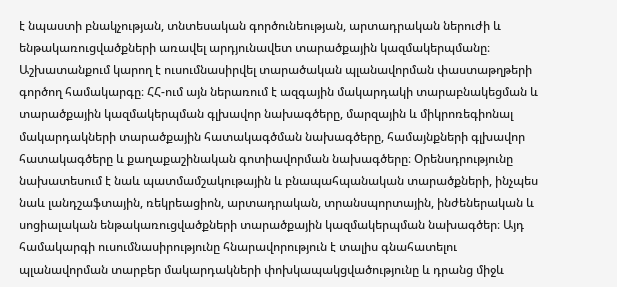է նպաստի բնակչության, տնտեսական գործունեության, արտադրական ներուժի և ենթակառուցվածքների առավել արդյունավետ տարածքային կազմակերպմանը։ Աշխատանքում կարող է ուսումնասիրվել տարածական պլանավորման փաստաթղթերի գործող համակարգը։ ՀՀ-ում այն ներառում է ազգային մակարդակի տարաբնակեցման և տարածքային կազմակերպման գլխավոր նախագծերը, մարզային և միկրոռեգիոնալ մակարդակների տարածքային հատակագծման նախագծերը, համայնքների գլխավոր հատակագծերը և քաղաքաշինական գոտիավորման նախագծերը։ Օրենսդրությունը նախատեսում է նաև պատմամշակութային և բնապահպանական տարածքների, ինչպես նաև լանդշաֆտային, ռեկրեացիոն, արտադրական, տրանսպորտային, ինժեներական և սոցիալական ենթակառուցվածքների տարածքային կազմակերպման նախագծեր։ Այդ համակարգի ուսումնասիրությունը հնարավորություն է տալիս գնահատելու պլանավորման տարբեր մակարդակների փոխկապակցվածությունը և դրանց միջև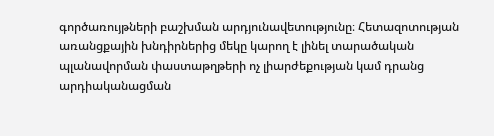գործառույթների բաշխման արդյունավետությունը։ Հետազոտության առանցքային խնդիրներից մեկը կարող է լինել տարածական պլանավորման փաստաթղթերի ոչ լիարժեքության կամ դրանց արդիականացման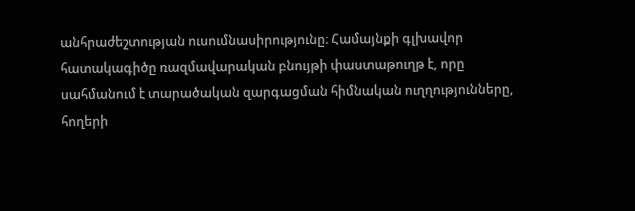անհրաժեշտության ուսումնասիրությունը։ Համայնքի գլխավոր հատակագիծը ռազմավարական բնույթի փաստաթուղթ է, որը սահմանում է տարածական զարգացման հիմնական ուղղությունները, հողերի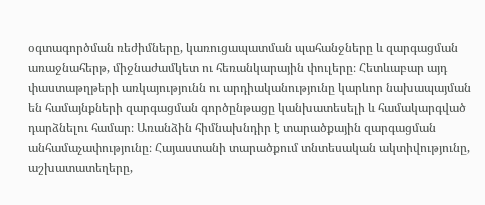օգտագործման ռեժիմները, կառուցապատման պահանջները և զարգացման առաջնահերթ, միջնաժամկետ ու հեռանկարային փուլերը։ Հետևաբար այդ փաստաթղթերի առկայությունն ու արդիականությունը կարևոր նախապայման են համայնքների զարգացման գործընթացը կանխատեսելի և համակարգված դարձնելու համար։ Առանձին հիմնախնդիր է տարածքային զարգացման անհամաչափությունը։ Հայաստանի տարածքում տնտեսական ակտիվությունը, աշխատատեղերը,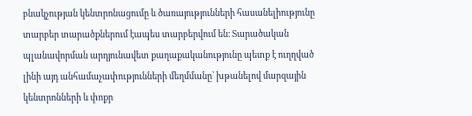բնակչության կենտրոնացումը և ծառայությունների հասանելիությունը տարբեր տարածքներում էապես տարբերվում են։ Տարածական պլանավորման արդյունավետ քաղաքականությունը պետք է ուղղված լինի այդ անհամաչափությունների մեղմմանը՝ խթանելով մարզային կենտրոնների և փոքր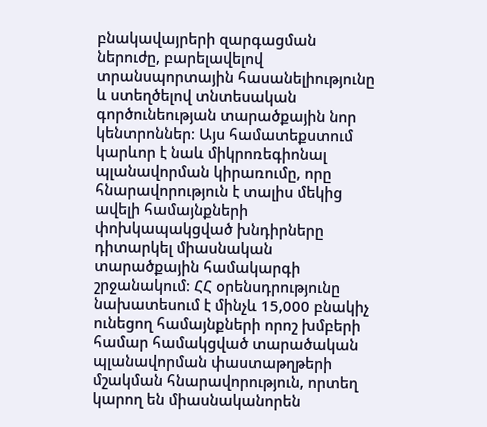բնակավայրերի զարգացման ներուժը, բարելավելով տրանսպորտային հասանելիությունը և ստեղծելով տնտեսական գործունեության տարածքային նոր կենտրոններ։ Այս համատեքստում կարևոր է նաև միկրոռեգիոնալ պլանավորման կիրառումը, որը հնարավորություն է տալիս մեկից ավելի համայնքների փոխկապակցված խնդիրները դիտարկել միասնական տարածքային համակարգի շրջանակում։ ՀՀ օրենսդրությունը նախատեսում է մինչև 15,000 բնակիչ ունեցող համայնքների որոշ խմբերի համար համակցված տարածական պլանավորման փաստաթղթերի մշակման հնարավորություն, որտեղ կարող են միասնականորեն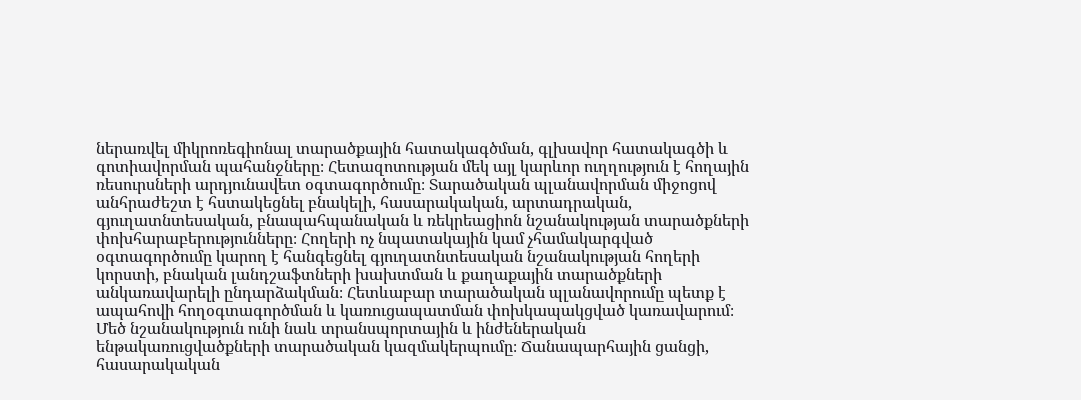ներառվել միկրոռեգիոնալ տարածքային հատակագծման, գլխավոր հատակագծի և գոտիավորման պահանջները։ Հետազոտության մեկ այլ կարևոր ուղղություն է հողային ռեսուրսների արդյունավետ օգտագործումը։ Տարածական պլանավորման միջոցով անհրաժեշտ է հստակեցնել բնակելի, հասարակական, արտադրական, գյուղատնտեսական, բնապահպանական և ռեկրեացիոն նշանակության տարածքների փոխհարաբերությունները։ Հողերի ոչ նպատակային կամ չհամակարգված օգտագործումը կարող է հանգեցնել գյուղատնտեսական նշանակության հողերի կորստի, բնական լանդշաֆտների խախտման և քաղաքային տարածքների անկառավարելի ընդարձակման։ Հետևաբար տարածական պլանավորումը պետք է ապահովի հողօգտագործման և կառուցապատման փոխկապակցված կառավարում։ Մեծ նշանակություն ունի նաև տրանսպորտային և ինժեներական ենթակառուցվածքների տարածական կազմակերպումը։ Ճանապարհային ցանցի, հասարակական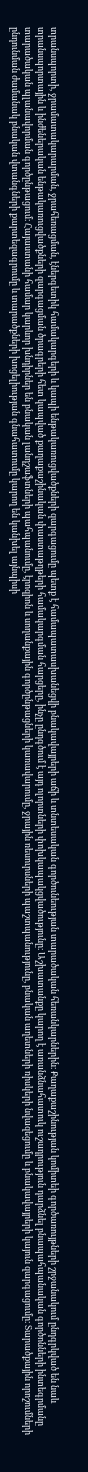տրանսպորտի, ջրամատակարարման, ջրահեռացման, էներգետիկ համակարգերի և կապի ենթակառուցվածքների զարգացումը պետք է համապատասխանեցվի բնակավայրերի աճի և տնտեսական գործունեության տարածական հեռանկարներին։ Քաղաքաշինության կոմիտեի գործառույթների շրջանակում ընդգրկված են նաև տրանսպորտային և ինժեներական ենթակառուցվածքների զարգացման ծրագրերի հետ կապված քաղաքաշինական փաստաթղթերի համակարգման հարցերը, ինչը ընդգծում է այդ ոլորտների փոխկապակցվածությունը։ Աշխատանքը կարող է առանձնահատուկ ուշադրություն դարձնել բնապահպանական գործոնների ինտեգրմանը տարածական պլանավորման գործընթացում։ Հայաստանի համար կարևոր խնդիրներ են բնական լանդշաֆտների պահպանումը, էրոզիոն և սողանքային գործընթացների կառավարումը, ջրային ռեսուրսների պաշտպանությունը, բնական աղետների ռիսկերի նվազեցումը և բնակավայրերի կայուն զարգացումը։ Տարածքային որոշումների ընդունման ժամանակ բնական վտանգների քարտեզագրումը և տարածքների խոցելիության գնահատումը կարող են կանխել այնպիսի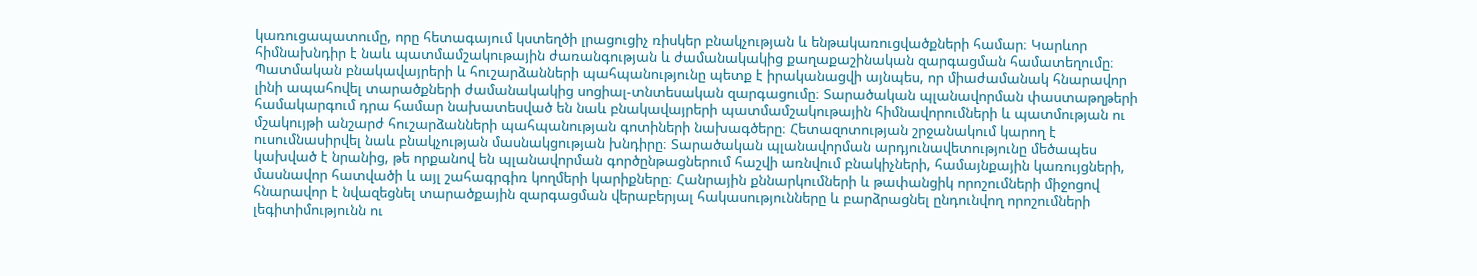կառուցապատումը, որը հետագայում կստեղծի լրացուցիչ ռիսկեր բնակչության և ենթակառուցվածքների համար։ Կարևոր հիմնախնդիր է նաև պատմամշակութային ժառանգության և ժամանակակից քաղաքաշինական զարգացման համատեղումը։ Պատմական բնակավայրերի և հուշարձանների պահպանությունը պետք է իրականացվի այնպես, որ միաժամանակ հնարավոր լինի ապահովել տարածքների ժամանակակից սոցիալ-տնտեսական զարգացումը։ Տարածական պլանավորման փաստաթղթերի համակարգում դրա համար նախատեսված են նաև բնակավայրերի պատմամշակութային հիմնավորումների և պատմության ու մշակույթի անշարժ հուշարձանների պահպանության գոտիների նախագծերը։ Հետազոտության շրջանակում կարող է ուսումնասիրվել նաև բնակչության մասնակցության խնդիրը։ Տարածական պլանավորման արդյունավետությունը մեծապես կախված է նրանից, թե որքանով են պլանավորման գործընթացներում հաշվի առնվում բնակիչների, համայնքային կառույցների, մասնավոր հատվածի և այլ շահագրգիռ կողմերի կարիքները։ Հանրային քննարկումների և թափանցիկ որոշումների միջոցով հնարավոր է նվազեցնել տարածքային զարգացման վերաբերյալ հակասությունները և բարձրացնել ընդունվող որոշումների լեգիտիմությունն ու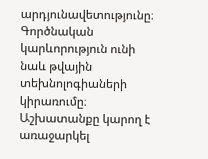արդյունավետությունը։ Գործնական կարևորություն ունի նաև թվային տեխնոլոգիաների կիրառումը։ Աշխատանքը կարող է առաջարկել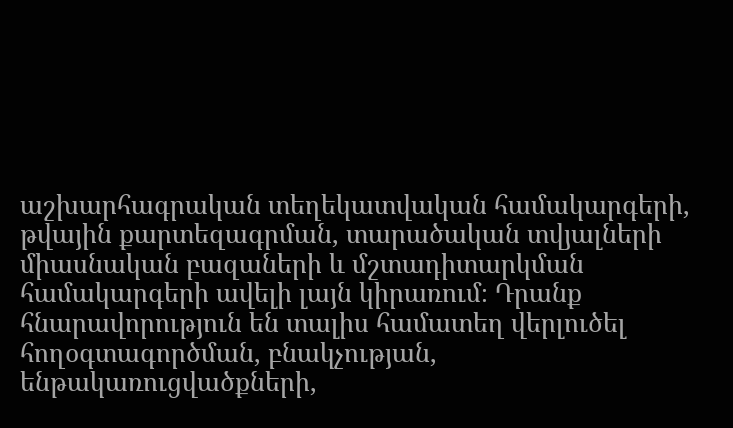աշխարհագրական տեղեկատվական համակարգերի, թվային քարտեզագրման, տարածական տվյալների միասնական բազաների և մշտադիտարկման համակարգերի ավելի լայն կիրառում։ Դրանք հնարավորություն են տալիս համատեղ վերլուծել հողօգտագործման, բնակչության, ենթակառուցվածքների,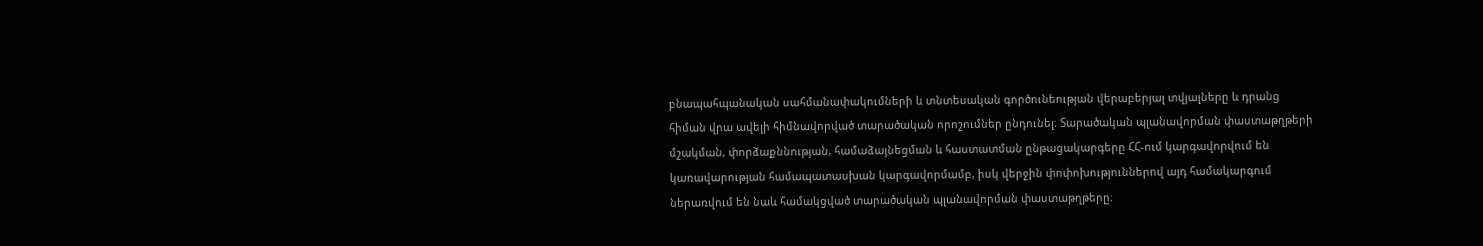բնապահպանական սահմանափակումների և տնտեսական գործունեության վերաբերյալ տվյալները և դրանց հիման վրա ավելի հիմնավորված տարածական որոշումներ ընդունել։ Տարածական պլանավորման փաստաթղթերի մշակման, փորձաքննության, համաձայնեցման և հաստատման ընթացակարգերը ՀՀ-ում կարգավորվում են կառավարության համապատասխան կարգավորմամբ, իսկ վերջին փոփոխություններով այդ համակարգում ներառվում են նաև համակցված տարածական պլանավորման փաստաթղթերը։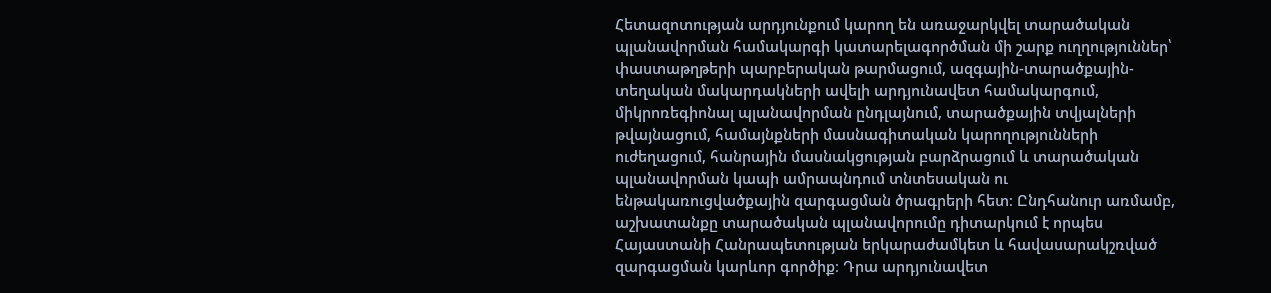Հետազոտության արդյունքում կարող են առաջարկվել տարածական պլանավորման համակարգի կատարելագործման մի շարք ուղղություններ՝ փաստաթղթերի պարբերական թարմացում, ազգային-տարածքային-տեղական մակարդակների ավելի արդյունավետ համակարգում, միկրոռեգիոնալ պլանավորման ընդլայնում, տարածքային տվյալների թվայնացում, համայնքների մասնագիտական կարողությունների ուժեղացում, հանրային մասնակցության բարձրացում և տարածական պլանավորման կապի ամրապնդում տնտեսական ու ենթակառուցվածքային զարգացման ծրագրերի հետ։ Ընդհանուր առմամբ, աշխատանքը տարածական պլանավորումը դիտարկում է որպես Հայաստանի Հանրապետության երկարաժամկետ և հավասարակշռված զարգացման կարևոր գործիք։ Դրա արդյունավետ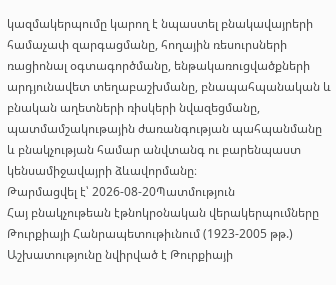կազմակերպումը կարող է նպաստել բնակավայրերի համաչափ զարգացմանը, հողային ռեսուրսների ռացիոնալ օգտագործմանը, ենթակառուցվածքների արդյունավետ տեղաբաշխմանը, բնապահպանական և բնական աղետների ռիսկերի նվազեցմանը, պատմամշակութային ժառանգության պահպանմանը և բնակչության համար անվտանգ ու բարենպաստ կենսամիջավայրի ձևավորմանը։
Թարմացվել է՝ 2026-08-20Պատմություն
Հայ բնակչութեան էթնոկրօնական վերակերպումները Թուրքիայի Հանրապետութիւնում (1923-2005 թթ.)
Աշխատությունը նվիրված է Թուրքիայի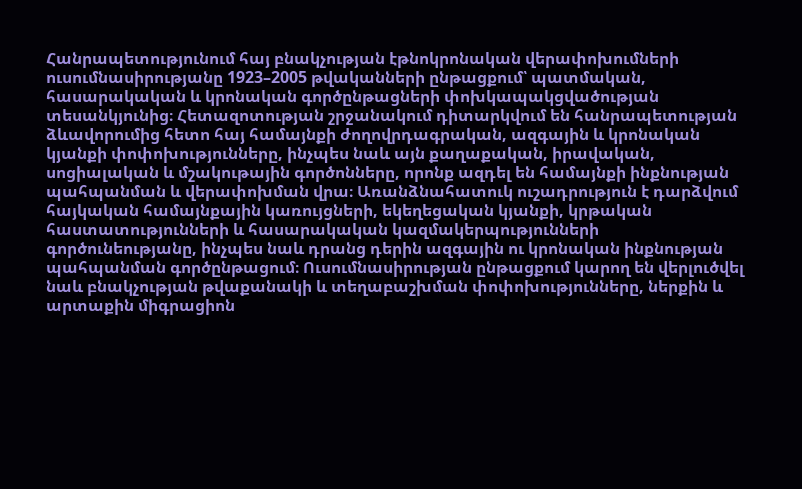Հանրապետությունում հայ բնակչության էթնոկրոնական վերափոխումների ուսումնասիրությանը 1923–2005 թվականների ընթացքում՝ պատմական, հասարակական և կրոնական գործընթացների փոխկապակցվածության տեսանկյունից։ Հետազոտության շրջանակում դիտարկվում են հանրապետության ձևավորումից հետո հայ համայնքի ժողովրդագրական, ազգային և կրոնական կյանքի փոփոխությունները, ինչպես նաև այն քաղաքական, իրավական, սոցիալական և մշակութային գործոնները, որոնք ազդել են համայնքի ինքնության պահպանման և վերափոխման վրա։ Առանձնահատուկ ուշադրություն է դարձվում հայկական համայնքային կառույցների, եկեղեցական կյանքի, կրթական հաստատությունների և հասարակական կազմակերպությունների գործունեությանը, ինչպես նաև դրանց դերին ազգային ու կրոնական ինքնության պահպանման գործընթացում։ Ուսումնասիրության ընթացքում կարող են վերլուծվել նաև բնակչության թվաքանակի և տեղաբաշխման փոփոխությունները, ներքին և արտաքին միգրացիոն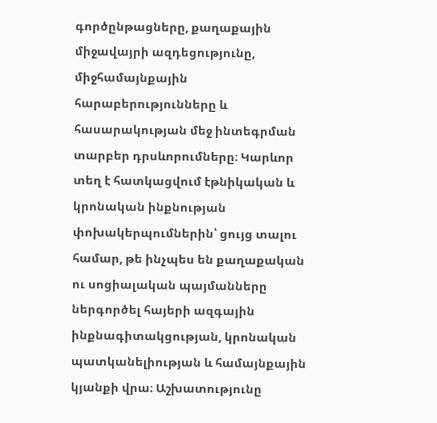գործընթացները, քաղաքային միջավայրի ազդեցությունը, միջհամայնքային հարաբերությունները և հասարակության մեջ ինտեգրման տարբեր դրսևորումները։ Կարևոր տեղ է հատկացվում էթնիկական և կրոնական ինքնության փոխակերպումներին՝ ցույց տալու համար, թե ինչպես են քաղաքական ու սոցիալական պայմանները ներգործել հայերի ազգային ինքնագիտակցության, կրոնական պատկանելիության և համայնքային կյանքի վրա։ Աշխատությունը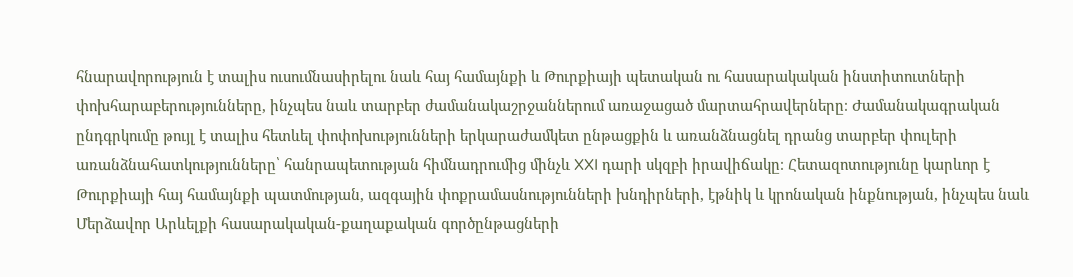հնարավորություն է տալիս ուսումնասիրելու նաև հայ համայնքի և Թուրքիայի պետական ու հասարակական ինստիտուտների փոխհարաբերությունները, ինչպես նաև տարբեր ժամանակաշրջաններում առաջացած մարտահրավերները։ Ժամանակագրական ընդգրկումը թույլ է տալիս հետևել փոփոխությունների երկարաժամկետ ընթացքին և առանձնացնել դրանց տարբեր փուլերի առանձնահատկությունները՝ հանրապետության հիմնադրումից մինչև XXI դարի սկզբի իրավիճակը։ Հետազոտությունը կարևոր է Թուրքիայի հայ համայնքի պատմության, ազգային փոքրամասնությունների խնդիրների, էթնիկ և կրոնական ինքնության, ինչպես նաև Մերձավոր Արևելքի հասարակական-քաղաքական գործընթացների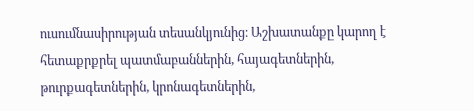ուսումնասիրության տեսանկյունից։ Աշխատանքը կարող է հետաքրքրել պատմաբաններին, հայագետներին, թուրքագետներին, կրոնագետներին,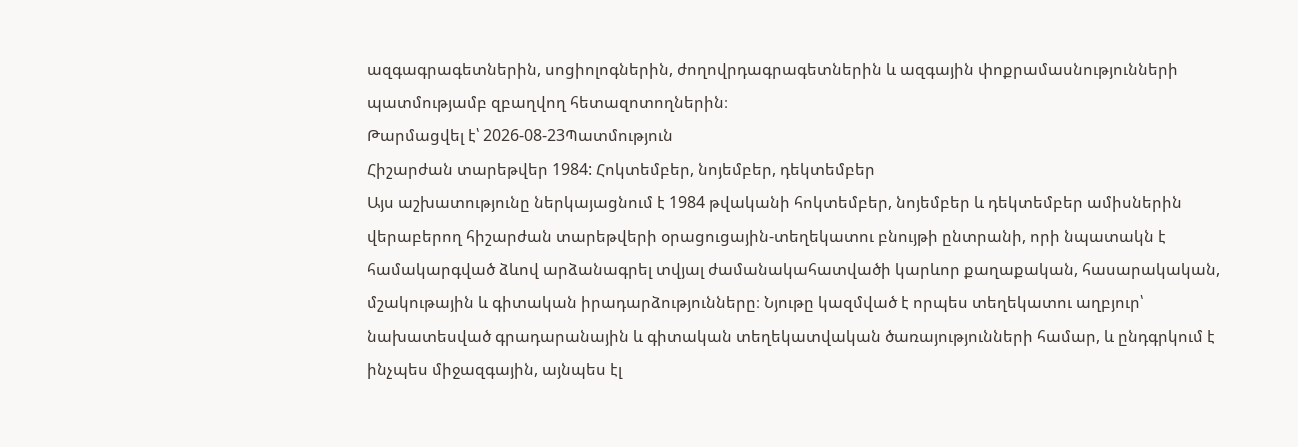ազգագրագետներին, սոցիոլոգներին, ժողովրդագրագետներին և ազգային փոքրամասնությունների պատմությամբ զբաղվող հետազոտողներին։
Թարմացվել է՝ 2026-08-23Պատմություն
Հիշարժան տարեթվեր 1984: Հոկտեմբեր, նոյեմբեր, դեկտեմբեր
Այս աշխատությունը ներկայացնում է 1984 թվականի հոկտեմբեր, նոյեմբեր և դեկտեմբեր ամիսներին վերաբերող հիշարժան տարեթվերի օրացուցային-տեղեկատու բնույթի ընտրանի, որի նպատակն է համակարգված ձևով արձանագրել տվյալ ժամանակահատվածի կարևոր քաղաքական, հասարակական, մշակութային և գիտական իրադարձությունները։ Նյութը կազմված է որպես տեղեկատու աղբյուր՝ նախատեսված գրադարանային և գիտական տեղեկատվական ծառայությունների համար, և ընդգրկում է ինչպես միջազգային, այնպես էլ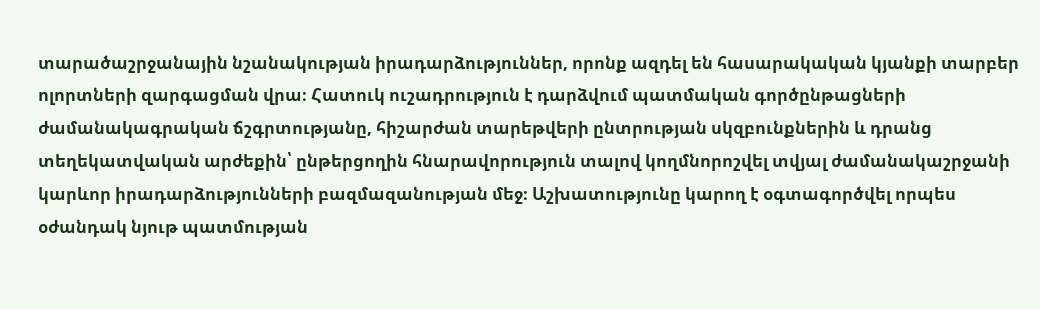տարածաշրջանային նշանակության իրադարձություններ, որոնք ազդել են հասարակական կյանքի տարբեր ոլորտների զարգացման վրա։ Հատուկ ուշադրություն է դարձվում պատմական գործընթացների ժամանակագրական ճշգրտությանը, հիշարժան տարեթվերի ընտրության սկզբունքներին և դրանց տեղեկատվական արժեքին՝ ընթերցողին հնարավորություն տալով կողմնորոշվել տվյալ ժամանակաշրջանի կարևոր իրադարձությունների բազմազանության մեջ։ Աշխատությունը կարող է օգտագործվել որպես օժանդակ նյութ պատմության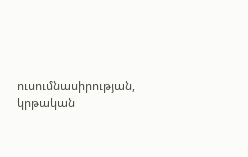ուսումնասիրության, կրթական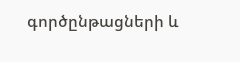գործընթացների և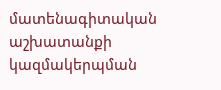մատենագիտական աշխատանքի կազմակերպման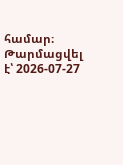համար։
Թարմացվել է՝ 2026-07-27